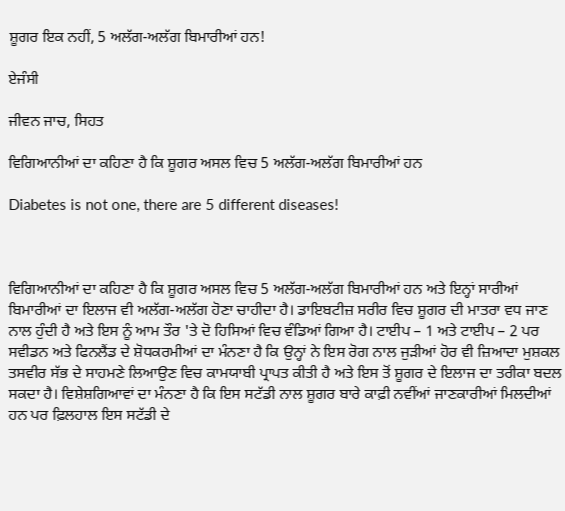ਸ਼ੂਗਰ ਇਕ ਨਹੀਂ, 5 ਅਲੱਗ-ਅਲੱਗ ਬਿਮਾਰੀਆਂ ਹਨ!

ਏਜੰਸੀ

ਜੀਵਨ ਜਾਚ, ਸਿਹਤ

ਵਿਗਿਆਨੀਆਂ ਦਾ ਕਹਿਣਾ ਹੈ ਕਿ ਸ਼ੂਗਰ ਅਸਲ ਵਿਚ 5 ਅਲੱਗ-ਅਲੱਗ ਬਿਮਾਰੀਆਂ ਹਨ

Diabetes is not one, there are 5 different diseases!



ਵਿਗਿਆਨੀਆਂ ਦਾ ਕਹਿਣਾ ਹੈ ਕਿ ਸ਼ੂਗਰ ਅਸਲ ਵਿਚ 5 ਅਲੱਗ-ਅਲੱਗ ਬਿਮਾਰੀਆਂ ਹਨ ਅਤੇ ਇਨ੍ਹਾਂ ਸਾਰੀਆਂ ਬਿਮਾਰੀਆਂ ਦਾ ਇਲਾਜ ਵੀ ਅਲੱਗ-ਅਲੱਗ ਹੋਣਾ ਚਾਹੀਦਾ ਹੈ। ਡਾਇਬਟੀਜ਼ ਸਰੀਰ ਵਿਚ ਸ਼ੂਗਰ ਦੀ ਮਾਤਰਾ ਵਧ ਜਾਣ ਨਾਲ ਹੁੰਦੀ ਹੈ ਅਤੇ ਇਸ ਨੂੰ ਆਮ ਤੌਰ 'ਤੇ ਦੋ ਹਿਸਿਆਂ ਵਿਚ ਵੰਡਿਆਂ ਗਿਆ ਹੈ। ਟਾਈਪ – 1 ਅਤੇ ਟਾਈਪ – 2 ਪਰ ਸਵੀਡਨ ਅਤੇ ਫਿਨਲੈਂਡ ਦੇ ਸ਼ੋਧਕਰਮੀਆਂ ਦਾ ਮੰਨਣਾ ਹੈ ਕਿ ਉਨ੍ਹਾਂ ਨੇ ਇਸ ਰੋਗ ਨਾਲ ਜੁੜੀਆਂ ਹੋਰ ਵੀ ਜ਼ਿਆਦਾ ਮੁਸ਼ਕਲ ਤਸਵੀਰ ਸੱਭ ਦੇ ਸਾਹਮਣੇ ਲਿਆਉਣ ਵਿਚ ਕਾਮਯਾਬੀ ਪ੍ਰਾਪਤ ਕੀਤੀ ਹੈ ਅਤੇ ਇਸ ਤੋਂ ਸ਼ੂਗਰ ਦੇ ਇਲਾਜ ਦਾ ਤਰੀਕਾ ਬਦਲ ਸਕਦਾ ਹੈ। ਵਿਸ਼ੇਸ਼ਗਿਆਵਾਂ ਦਾ ਮੰਨਣਾ ਹੈ ਕਿ ਇਸ ਸਟੱਡੀ ਨਾਲ ਸ਼ੂਗਰ ਬਾਰੇ ਕਾਫ਼ੀ ਨਵੀਂਆਂ ਜਾਣਕਾਰੀਆਂ ਮਿਲਦੀਆਂ ਹਨ ਪਰ ਫ਼ਿਲਹਾਲ ਇਸ ਸਟੱਡੀ ਦੇ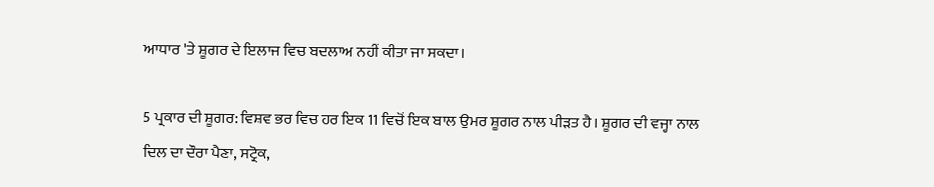ਆਧਾਰ 'ਤੇ ਸ਼ੂਗਰ ਦੇ ਇਲਾਜ ਵਿਚ ਬਦਲਾਅ ਨਹੀਂ ਕੀਤਾ ਜਾ ਸਕਦਾ।

5 ਪ੍ਰਕਾਰ ਦੀ ਸ਼ੂਗਰ: ਵਿਸ਼ਵ ਭਰ ਵਿਚ ਹਰ ਇਕ 11 ਵਿਚੋਂ ਇਕ ਬਾਲ ਉਮਰ ਸ਼ੂਗਰ ਨਾਲ ਪੀੜਤ ਹੈ। ਸ਼ੂਗਰ ਦੀ ਵਜ੍ਹਾ ਨਾਲ ਦਿਲ ਦਾ ਦੌਰਾ ਪੈਣਾ, ਸਟ੍ਰੋਕ,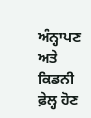ਅੰਨ੍ਹਾਪਣ ਅਤੇ ਕਿਡਨੀ ਫ਼ੇਲ੍ਹ ਹੋਣ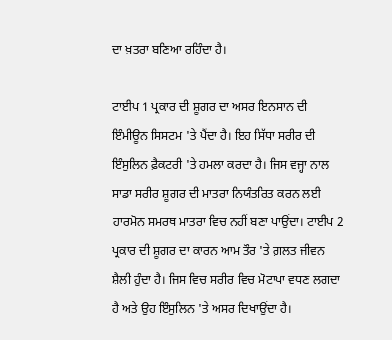ਦਾ ਖ਼ਤਰਾ ਬਣਿਆ ਰਹਿੰਦਾ ਹੈ।

ਟਾਈਪ 1 ਪ੍ਰਕਾਰ ਦੀ ਸ਼ੂਗਰ ਦਾ ਅਸਰ ਇਨਸਾਨ ਦੀ ਇੰਮੀਊਨ ਸਿਸਟਮ 'ਤੇ ਪੈਂਦਾ ਹੈ। ਇਹ ਸਿੱਧਾ ਸਰੀਰ ਦੀ ਇੰਸੁਲਿਨ ਫ਼ੈਕਟਰੀ 'ਤੇ ਹਮਲਾ ਕਰਦਾ ਹੈ। ਜਿਸ ਵਜ੍ਹਾ ਨਾਲ ਸਾਡਾ ਸਰੀਰ ਸ਼ੂਗਰ ਦੀ ਮਾਤਰਾ ਨਿਯੰਤਰਿਤ ਕਰਨ ਲਈ ਹਾਰਮੋਨ ਸਮਰਥ ਮਾਤਰਾ ਵਿਚ ਨਹੀਂ ਬਣਾ ਪਾਉਂਦਾ। ਟਾਈਪ 2 ਪ੍ਰਕਾਰ ਦੀ ਸ਼ੂਗਰ ਦਾ ਕਾਰਨ ਆਮ ਤੌਰ 'ਤੇ ਗ਼ਲਤ ਜੀਵਨ ਸ਼ੈਲੀ ਹੁੰਦਾ ਹੈ। ਜਿਸ ਵਿਚ ਸਰੀਰ ਵਿਚ ਮੋਟਾਪਾ ਵਧਣ ਲਗਦਾ ਹੈ ਅਤੇ ਉਹ ਇੰਸੁਲਿਨ 'ਤੇ ਅਸਰ ਦਿਖਾਉਂਦਾ ਹੈ।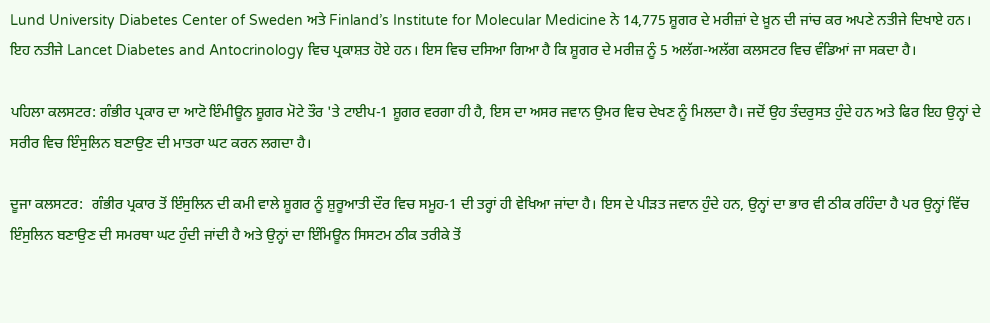Lund University Diabetes Center of Sweden ਅਤੇ Finland’s Institute for Molecular Medicine ਨੇ 14,775 ਸ਼ੂਗਰ ਦੇ ਮਰੀਜ਼ਾਂ ਦੇ ਖ਼ੂਨ ਦੀ ਜਾਂਚ ਕਰ ਅਪਣੇ ਨਤੀਜੇ ਦਿਖਾਏ ਹਨ। ਇਹ ਨਤੀਜੇ Lancet Diabetes and Antocrinology ਵਿਚ ਪ੍ਰਕਾਸ਼ਤ ਹੋਏ ਹਨ। ਇਸ ਵਿਚ ਦਸਿਆ ਗਿਆ ਹੈ ਕਿ ਸ਼ੂਗਰ ਦੇ ਮਰੀਜ਼ ਨੂੰ 5 ਅਲੱਗ-ਅਲੱਗ ਕਲਸਟਰ ਵਿਚ ਵੰਡਿਆਂ ਜਾ ਸਕਦਾ ਹੈ।

ਪਹਿਲਾ ਕਲਸਟਰ: ਗੰਭੀਰ ਪ੍ਰਕਾਰ ਦਾ ਆਟੋ ਇੰਮੀਊਨ ਸ਼ੂਗਰ ਮੋਟੇ ਤੌਰ 'ਤੇ ਟਾਈਪ-1 ਸ਼ੂਗਰ ਵਰਗਾ ਹੀ ਹੈ, ਇਸ ਦਾ ਅਸਰ ਜਵਾਨ ਉਮਰ ਵਿਚ ਦੇਖਣ ਨੂੰ ਮਿਲਦਾ ਹੈ। ਜਦੋਂ ਉਹ ਤੰਦਰੁਸਤ ਹੁੰਦੇ ਹਨ ਅਤੇ ਫਿਰ ਇਹ ਉਨ੍ਹਾਂ ਦੇ ਸਰੀਰ ਵਿਚ ਇੰਸੁਲਿਨ ਬਣਾਉਣ ਦੀ ਮਾਤਰਾ ਘਟ ਕਰਨ ਲਗਦਾ ਹੈ।

ਦੂਜਾ ਕਲਸਟਰ:  ਗੰਭੀਰ ਪ੍ਰਕਾਰ ਤੋਂ ਇੰਸੁਲਿਨ ਦੀ ਕਮੀ ਵਾਲੇ ਸ਼ੂਗਰ ਨੂੰ ਸ਼ੁਰੂਆਤੀ ਦੌਰ ਵਿਚ ਸਮੂਹ-1 ਦੀ ਤਰ੍ਹਾਂ ਹੀ ਵੇਖਿਆ ਜਾਂਦਾ ਹੈ। ਇਸ ਦੇ ਪੀੜਤ ਜਵਾਨ ਹੁੰਦੇ ਹਨ, ਉਨ੍ਹਾਂ ਦਾ ਭਾਰ ਵੀ ਠੀਕ ਰਹਿੰਦਾ ਹੈ ਪਰ ਉਨ੍ਹਾਂ ਵਿੱਚ ਇੰਸੁਲਿਨ ਬਣਾਉਣ ਦੀ ਸਮਰਥਾ ਘਟ ਹੁੰਦੀ ਜਾਂਦੀ ਹੈ ਅਤੇ ਉਨ੍ਹਾਂ ਦਾ ਇੰਮਿਊਨ ਸਿਸਟਮ ਠੀਕ ਤਰੀਕੇ ਤੋਂ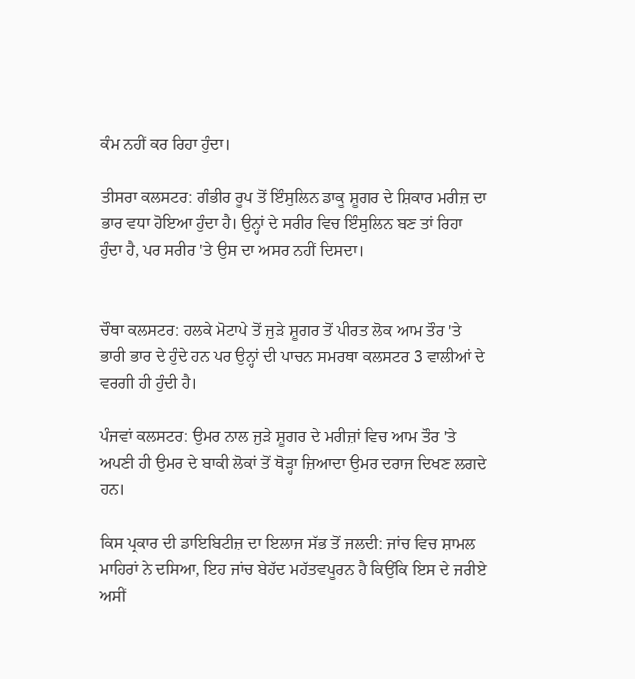ਕੰਮ ਨਹੀਂ ਕਰ ਰਿਹਾ ਹੁੰਦਾ।

ਤੀਸਰਾ ਕਲਸਟਰ: ਗੰਭੀਰ ਰੂਪ ਤੋਂ ਇੰਸੁਲਿਨ ਡਾਕੂ ਸ਼ੂਗਰ ਦੇ ਸ਼ਿਕਾਰ ਮਰੀਜ਼ ਦਾ ਭਾਰ ਵਧਾ ਹੋਇਆ ਹੁੰਦਾ ਹੈ। ਉਨ੍ਹਾਂ ਦੇ ਸਰੀਰ ਵਿਚ ਇੰਸੁਲਿਨ ਬਣ ਤਾਂ ਰਿਹਾ ਹੁੰਦਾ ਹੈ, ਪਰ ਸਰੀਰ 'ਤੇ ਉਸ ਦਾ ਅਸਰ ਨਹੀਂ ਦਿਸਦਾ।


ਚੌਥਾ ਕਲਸਟਰ: ਹਲਕੇ ਮੋਟਾਪੇ ਤੋਂ ਜੁੜੇ ਸ਼ੂਗਰ ਤੋਂ ਪੀਰਤ ਲੋਕ ਆਮ ਤੌਰ 'ਤੇ ਭਾਰੀ ਭਾਰ ਦੇ ਹੁੰਦੇ ਹਨ ਪਰ ਉਨ੍ਹਾਂ ਦੀ ਪਾਚਨ ਸਮਰਥਾ ਕਲਸਟਰ 3 ਵਾਲੀਆਂ ਦੇ ਵਰਗੀ ਹੀ ਹੁੰਦੀ ਹੈ।

ਪੰਜਵਾਂ ਕਲਸਟਰ: ਉਮਰ ਨਾਲ ਜੁੜੇ ਸ਼ੂਗਰ ਦੇ ਮਰੀਜ਼ਾਂ ਵਿਚ ਆਮ ਤੌਰ 'ਤੇ ਅਪਣੀ ਹੀ ਉਮਰ ਦੇ ਬਾਕੀ ਲੋਕਾਂ ਤੋਂ ਥੋੜ੍ਹਾ ਜ਼ਿਆਦਾ ਉਮਰ ਦਰਾਜ ਦਿਖਣ ਲਗਦੇ ਹਨ।

ਕਿਸ ਪ੍ਰਕਾਰ ਦੀ ਡਾਇਬਿਟੀਜ਼ ਦਾ ਇਲਾਜ ਸੱਭ ਤੋਂ ਜਲਦੀ: ਜਾਂਚ ਵਿਚ ਸ਼ਾਮਲ ਮਾਹਿਰਾਂ ਨੇ ਦਸਿਆ, ਇਹ ਜਾਂਚ ਬੇਹੱਦ ਮਹੱਤਵਪੂਰਨ ਹੈ ਕਿਉਂਕਿ ਇਸ ਦੇ ਜਰੀਏ ਅਸੀਂ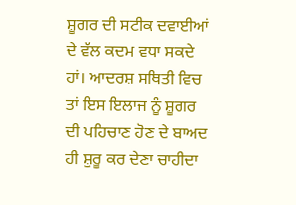ਸ਼ੂਗਰ ਦੀ ਸਟੀਕ ਦਵਾਈਆਂ ਦੇ ਵੱਲ ਕਦਮ ਵਧਾ ਸਕਦੇ ਹਾਂ। ਆਦਰਸ਼ ਸਥਿਤੀ ਵਿਚ ਤਾਂ ਇਸ ਇਲਾਜ ਨੂੰ ਸ਼ੂਗਰ ਦੀ ਪਹਿਚਾਣ ਹੋਣ ਦੇ ਬਾਅਦ ਹੀ ਸ਼ੁਰੂ ਕਰ ਦੇਣਾ ਚਾਹੀਦਾ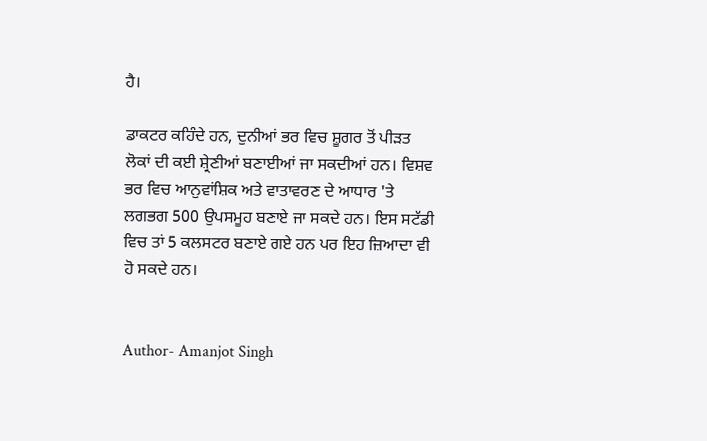ਹੈ।

ਡਾਕਟਰ ਕਹਿੰਦੇ ਹਨ, ਦੁਨੀਆਂ ਭਰ ਵਿਚ ਸ਼ੂਗਰ ਤੋਂ ਪੀੜਤ ਲੋਕਾਂ ਦੀ ਕਈ ਸ਼੍ਰੇਣੀਆਂ ਬਣਾਈਆਂ ਜਾ ਸਕਦੀਆਂ ਹਨ। ਵਿਸ਼ਵ ਭਰ ਵਿਚ ਆਨੁਵਾਂਸ਼ਿਕ ਅਤੇ ਵਾਤਾਵਰਣ ਦੇ ਆਧਾਰ 'ਤੇ ਲਗਭਗ 500 ਉਪਸਮੂਹ ਬਣਾਏ ਜਾ ਸਕਦੇ ਹਨ। ਇਸ ਸਟੱਡੀ ਵਿਚ ਤਾਂ 5 ਕਲਸਟਰ ਬਣਾਏ ਗਏ ਹਨ ਪਰ ਇਹ ਜ਼ਿਆਦਾ ਵੀ ਹੋ ਸਕਦੇ ਹਨ।


Author- Amanjot Singh